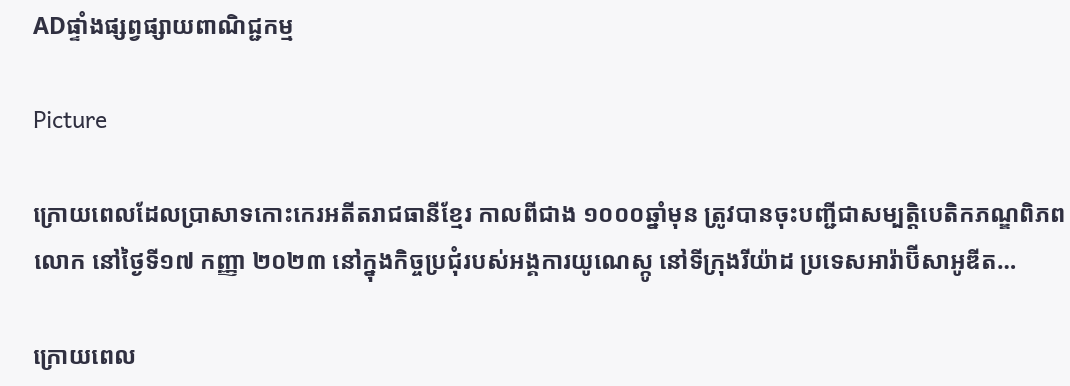ADផ្ទាំងផ្សព្វផ្សាយពាណិជ្ជកម្ម

Picture

ក្រោយពេលដែលប្រាសាទកោះកេរអតីតរាជធានីខ្មែរ កាលពីជាង ១០០០ឆ្នាំមុន ត្រូវបានចុះបញ្ជីជាសម្បត្តិបេតិកភណ្ឌពិភពលោក នៅថ្ងៃទី១៧ កញ្ញា ២០២៣ នៅក្នុងកិច្ចប្រជុំរបស់អង្គការយូណេស្កូ នៅទីក្រុងរីយ៉ាដ ប្រទេសអារ៉ាប៊ីសាអូឌីត…

ក្រោយពេល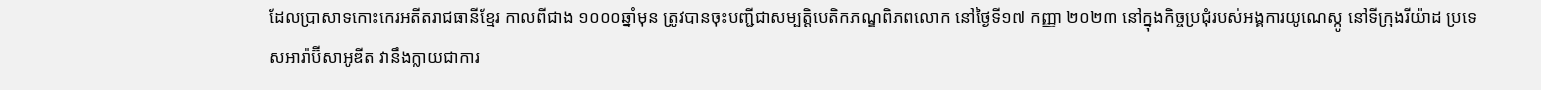ដែលប្រាសាទកោះកេរអតីតរាជធានីខ្មែរ កាលពីជាង ១០០០ឆ្នាំមុន ត្រូវបានចុះបញ្ជីជាសម្បត្តិបេតិកភណ្ឌពិភពលោក នៅថ្ងៃទី១៧ កញ្ញា ២០២៣ នៅក្នុងកិច្ចប្រជុំរបស់អង្គការយូណេស្កូ នៅទីក្រុងរីយ៉ាដ ប្រទេសអារ៉ាប៊ីសាអូឌីត វានឹងក្លាយជាការ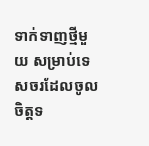ទាក់ទាញថ្មីមួយ សម្រាប់ទេសចរដែលចូលចិត្តទ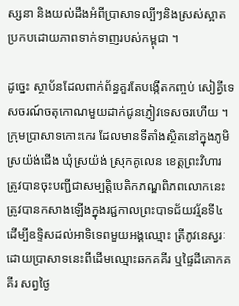ស្សនា និងយល់ដឹងអំពីប្រាសាទល្បីៗនិងស្រស់ស្អាតប្រកបដោយភាពទាក់ទាញរបស់កម្ពុជា ។

ដូច្នេះ ស្ថាប័នដែលពាក់ព័ន្ធគួរតែបង្កើតកញ្ចប់ សៀគ្វីទេសចរណ៍ចតុកោណមួយដាក់ជូនភ្ញៀវទេសចរហើយ ។ ក្រុមប្រាសាទកោះកេរ ដែលមានទីតាំងស្ថិតនៅក្នុងភូមិស្រយ៉ង់ជើង ឃុំស្រយ៉ង់ ស្រុកគូលេន ខេត្តព្រះវិហារ ត្រូវបានចុះបញ្ជីជាសម្បត្តិបេតិកភណ្ឌពិភពលោកនេះ ត្រូវបានកសាងឡើងក្នុងរជ្ជកាលព្រះបាទជ័យវរ្ម័នទី៤ ដើម្បីឧទ្ទិសដល់អាទិទេពមួយអង្គឈ្មោះ ត្រីភូវនេស្វរៈ ដោយប្រាសាទនេះពីដើមឈ្មោះឆកគគីរ ឬផៃ្ទដីគោកគគីរ សព្វថៃ្ង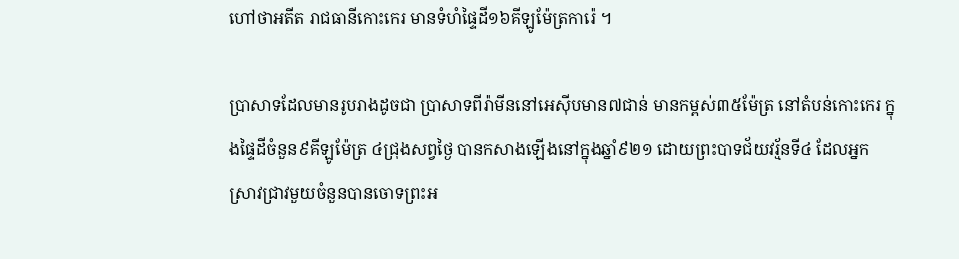ហៅថាអតីត រាជធានីកោះកេរ មានទំហំផ្ទៃដី១៦គីឡូម៉ែត្រការ៉េ ។

ប្រាសាទដែលមានរូបរាងដូចជា ប្រាសាទពីរ៉ាមីននៅអេស៊ីបមាន៧ជាន់ មានកម្ពស់៣៥ម៉ែត្រ នៅតំបន់កោះកេរ ក្នុងផ្ទៃដីចំនួន៩គីឡូម៉ែត្រ ៤ជ្រុងសព្វថ្ងៃ បានកសាងឡើងនៅក្នុងឆ្នាំ៩២១ ដោយព្រះបាទជ័យវរ្ម័នទី៤ ដែលអ្នកស្រាវជ្រាវមួយចំនួនបានចោទព្រះអ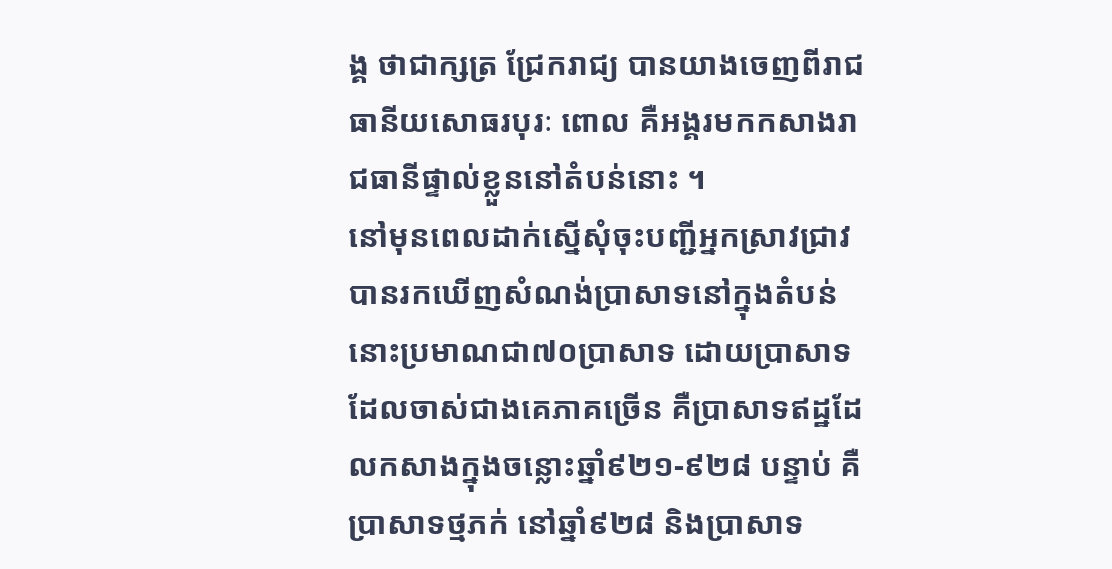ង្គ ថាជាក្សត្រ ជ្រែករាជ្យ បានយាងចេញពីរាជធានីយសោធរបុរៈ ពោល គឺអង្គរមកកសាងរាជធានីផ្ទាល់ខ្លួននៅតំបន់នោះ ។
នៅមុនពេលដាក់ស្នើសុំចុះបញ្ជីអ្នកស្រាវជ្រាវបានរកឃើញសំណង់ប្រាសាទនៅក្នុងតំបន់នោះប្រមាណជា៧០ប្រាសាទ ដោយប្រាសាទដែលចាស់ជាងគេភាគច្រើន គឺប្រាសាទឥដ្ឋដែលកសាងក្នុងចន្លោះឆ្នាំ៩២១-៩២៨ បន្ទាប់ គឺប្រាសាទថ្មភក់ នៅឆ្នាំ៩២៨ និងប្រាសាទ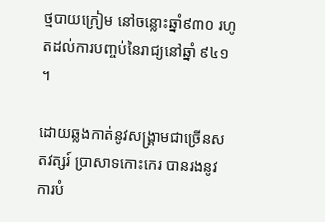ថ្មបាយក្រៀម នៅចន្លោះឆ្នាំ៩៣០ រហូតដល់ការបញ្ចប់នៃរាជ្យនៅឆ្នាំ ៩៤១ ។

ដោយឆ្លងកាត់នូវសង្គ្រាមជាច្រើនសតវត្សរ៍ ប្រាសាទកោះកេរ បានរងនូវការបំ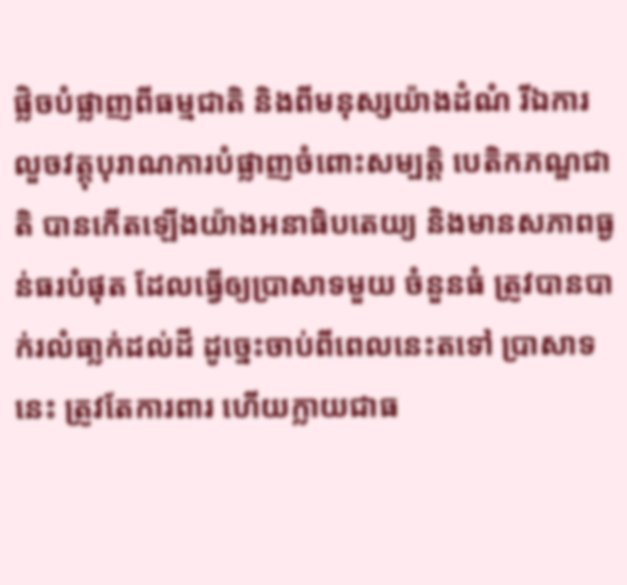ផ្លិចបំផ្លាញពីធម្មជាតិ និងពីមនុស្សយ៉ាងដំណំ រីឯការលួចវត្តុបុរាណការបំផ្លាញចំពោះសម្បត្តិ បេតិកភណ្ឌជាតិ បានកើតឡើងយ៉ាងអនាធិបតេយ្យ និងមានសភាពធ្ងន់ធរបំផុត ដែលធ្វើឲ្យប្រាសាទមួយ ចំនួនធំ ត្រូវបានបាក់រលំធា្លក់ដល់ដី ដូច្នេះចាប់ពីពេលនេះតទៅ ប្រាសាទនេះ ត្រូវតែការពារ ហើយក្លាយជាធ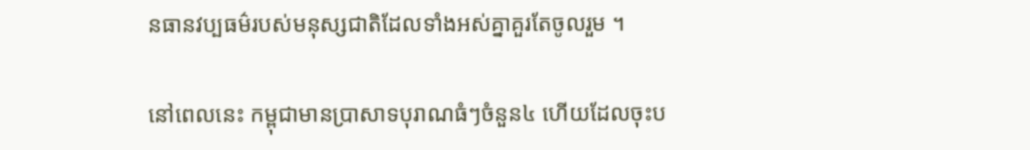នធានវប្បធម៌របស់មនុស្សជាតិដែលទាំងអស់គ្នាគួរតែចូលរួម ។

នៅពេលនេះ កម្ពុជាមានប្រាសាទបុរាណធំៗចំនួន៤ ហើយដែលចុះប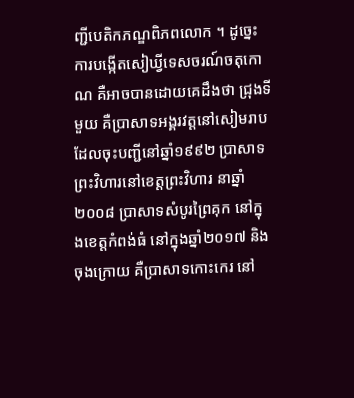ញ្ជីបេតិកភណ្ឌពិភពលោក ។ ដូច្នេះការបង្កើតសៀឃ្វីទេសចរណ៍ចតុកោណ គឺអាចបានដោយគេដឹងថា ជ្រុងទីមួយ គឺប្រាសាទអង្គរវត្តនៅសៀមរាប ដែលចុះបញ្ជីនៅឆ្នាំ១៩៩២ ប្រាសាទព្រះវិហារនៅខេត្តព្រះវិហារ នាឆ្នាំ២០០៨ ប្រាសាទសំបូរព្រៃគុក នៅក្នុងខេត្តកំពង់ធំ នៅក្នុងឆ្នាំ២០១៧ និងចុងក្រោយ គឺប្រាសាទកោះកេរ នៅ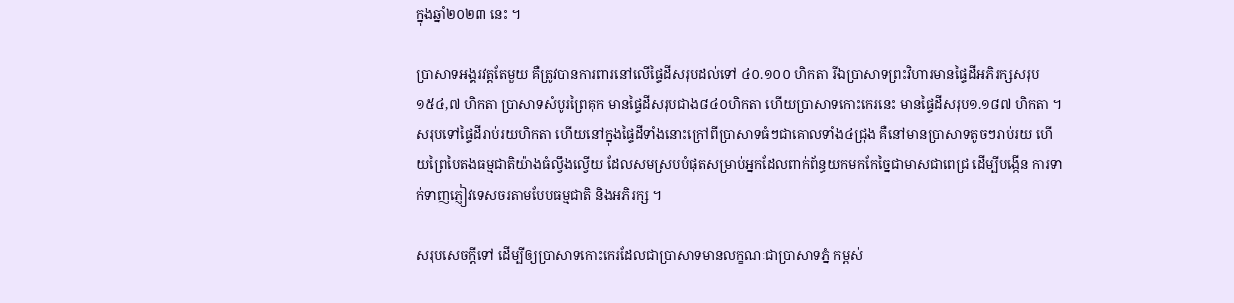ក្នុងឆ្នាំ២០២៣ នេះ ។

ប្រាសាទអង្គរវត្តតែមួយ គឺត្រូវបានការពារនៅលើផ្ទៃដីសរុបដល់ទៅ ៤០.១០០ ហិកតា រីឯប្រាសាទព្រះវិហារមានផ្ទៃដីអភិរក្សសរុប ១៥៤,៧ ហិកតា ប្រាសាទសំបូរព្រៃគុក មានផ្ទៃដីសរុបជាង៨៤០ហិកតា ហើយប្រាសាទកោះកេរនេះ មានផ្ទៃដីសរុប១.១៨៧ ហិកតា ។ សរុបទៅផ្ទៃដីរាប់រយហិកតា ហើយនៅក្នុងផ្ទៃដីទាំងនោះក្រៅពីប្រាសាទធំៗជាគោលទាំង៤ជ្រុង គឺនៅមានប្រាសាទតូចៗរាប់រយ ហើយព្រៃបៃតងធម្មជាតិយ៉ាងធំល្វឹងល្វើយ ដែលសមស្របបំផុតសម្រាប់អ្នកដែលពាក់ព័ន្ធយកមកកែច្នៃជាមាសជាពេជ្រ ដើម្បីបង្កើន ការទាក់ទាញភ្ញៀវទេសចរតាមបែបធម្មជាតិ និងអភិរក្ស ។

សរុបសេចក្តីទៅ ដើម្បីឲ្យប្រាសាទកោះកេរដែលជាប្រាសាទមានលក្ខណៈជាប្រាសាទភ្នំ កម្ពស់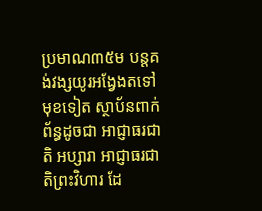ប្រមាណ៣៥ម បន្តគង់វង្សយូរអង្វែងតទៅមុខទៀត ស្ថាប័នពាក់ព័ន្ធដូចជា អាជ្ញាធរជាតិ អប្សារា អាជ្ញាធរជាតិព្រះវិហារ ដែ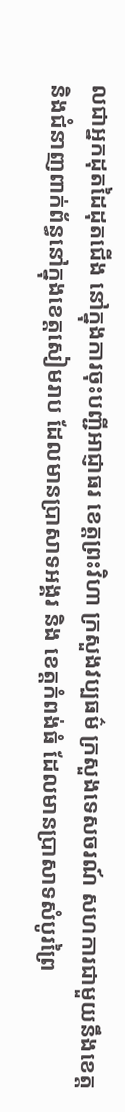លជាអ្នកដុតដៃដុតជើង នៅក្នុងការចុះបញ្ជីអាជ្ញាធរ ខេត្តព្រះវិហា ក្រសួងវប្បធម៌ ក្រសួងទេសចរណ៍ សហការជាមួយនឹងខេត្ត និងជំនាញពាក់ព័ន្ធនៅក្នុងខេត្តសៀមរាប ដែលមានប្រាសាទអង្គរ និង ខេត្តកំពង់ធំ ដែលមានប្រាសាទសំបូរព្រៃ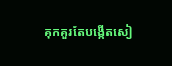គុកគួរតែបង្កើតសៀ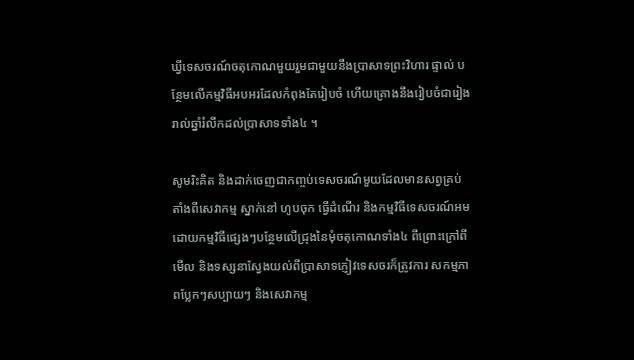ឃ្វីទេសចរណ៍ចតុកោណមួយរួមជាមួយនឹងប្រាសាទព្រះវិហារ ផ្ទាល់ បន្ថែមលើកម្មវិធីអបអរដែលកំពុងតែរៀបចំ ហើយគ្រោងនឹងរៀបចំជារៀងរាល់ឆ្នាំរំលឹកដល់ប្រាសាទទាំង៤ ។

សូមរិះគិត និងដាក់ចេញជាកញ្ចប់ទេសចរណ៍មួយដែលមានសព្វគ្រប់តាំងពីសេវាកម្ម ស្នាក់នៅ ហូបចុក ធ្វើដំណើរ និងកម្មវិធីទេសចរណ៍អមដោយកម្មវិធីផ្សេងៗបន្ថែមលើជ្រុងនៃមុំចតុកោណទាំង៤ ពីព្រោះក្រៅពីមើល និងទស្សនាស្វែងយល់ពីប្រាសាទភ្ញៀវទេសចរក៏ត្រូវការ សកម្មភាពប្លែកៗសប្បាយៗ និងសេវាកម្ម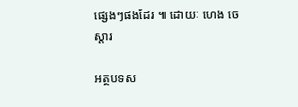ផ្សេងៗផងដែរ ៕ ដោយៈ ហេង ចេស្តារ

អត្ថបទស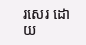រសេរ ដោយ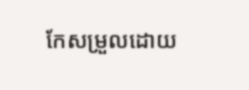កែសម្រួលដោយ